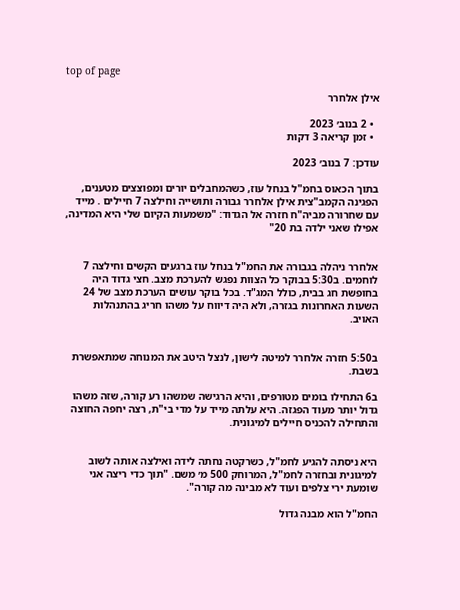top of page

אילן אלחרר

  • 2 בנוב׳ 2023
  • זמן קריאה 3 דקות

עודכן: 7 בנוב׳ 2023

בתוך הכאוס בחמ"ל בנחל עוז, כשהמחבלים יורים ומפוצצים מטענים, הפגינה הקמב"צית אילן אלחרר גבורה ותושייה וחילצה 7 חיילים . מייד עם שחרורה מביה"ח חזרה אל הגדוד: "משמעות הקיום שלי היא המדינה, אפילו שאני ילדה בת 20"


אלחרר ניהלה בגבורה את החמ"ל בנחל עוז ברגעים הקשים וחילצה 7 לוחמים. ב5:30 בבוקר כל הצוות נפגש להערכת מצב. חצי גדוד היה בחופשת חג בבית, כולל המג"ד. בכל בוקר עושים הערכת מצב של 24 השעות האחרונות בגזרה, ולא היה דיווח על משהו חריג בהתנהלות האויב.


ב5:50 חזרה אלחרר למיטה לישון, לנצל היטב את המנוחה שמתאפשרת בשבת.

ב6 התחילו בומים מטורפים, והיא הרגישה שמשהו רע קורה, שזה משהו גדול יותר מעוד הפגזה. היא עלתה מייד על מדי בי"ת, רצה יחפה החוצה והתחילה להכניס חיילים למיגונית.


היא ניסתה להגיע לחמ"ל, כשרקטה נחתה לידה ואילצה אותה לשוב למיגונית ובחזרה לחמ"ל, המרוחק 500 מ׳ משם. "תוך כדי ריצה אני שומעת ירי צלפים ועוד לא מבינה מה קורה".

החמ"ל הוא מבנה גדול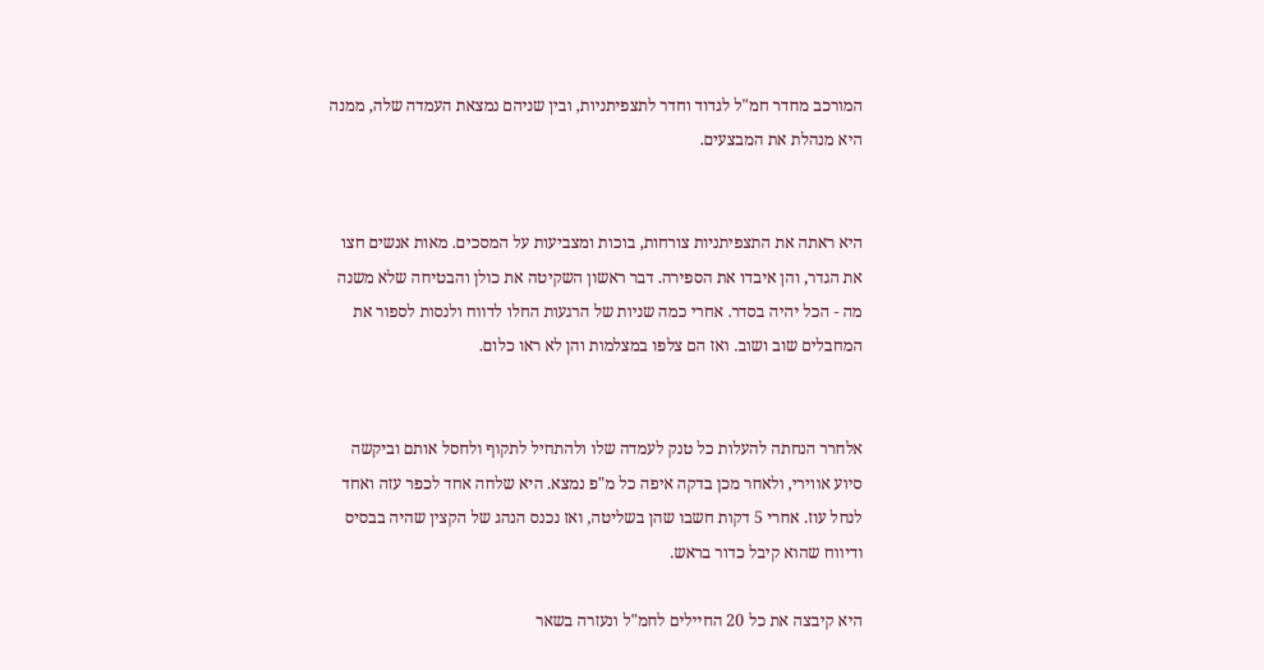המורכב מחדר חמ"ל לגדוד וחדר לתצפיתניות, ובין שניהם נמצאת העמדה שלה, ממנה היא מנהלת את המבצעים.


היא ראתה את התצפיתניות צורחות, בוכות ומצביעות על המסכים. מאות אנשים חצו את הגדר, והן איבדו את הספירה. דבר ראשון השקיטה את כולן והבטיחה שלא משנה מה - הכל יהיה בסדר. אחרי כמה שניות של הרגעות החלו לדווח ולנסות לספור את המחבלים שוב ושוב. ואז הם צלפו במצלמות והן לא ראו כלום.


אלחרר הנחתה להעלות כל טנק לעמדה שלו ולהתחיל לתקוף ולחסל אותם וביקשה סיוע אווירי, ולאחר מכן בדקה איפה כל מ"פ נמצא. היא שלחה אחד לכפר עזה ואחד לנחל עוז. אחרי 5 דקות חשבו שהן בשליטה, ואז נכנס הנהג של הקצין שהיה בבסיס ודיווח שהוא קיבל כדור בראש.

היא קיבצה את כל 20 החיילים לחמ"ל ונעזרה בשאר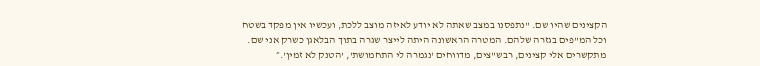הקצינים שהיו שם. "נתפסנו במצב שאתה לא יודע לאיזה מוצב ללכת, ועכשיו אין מפקד בשטח וכל המ"פים בגזרה שלהם. המטרה הראשונה היתה לייצר שגרה בתוך הבלאגן כשרק אני שם. מתקשרים אלי קצינים, רבש"צים, מדווחים 'נגמרה לי התחמושת', 'הטנק לא זמין'.״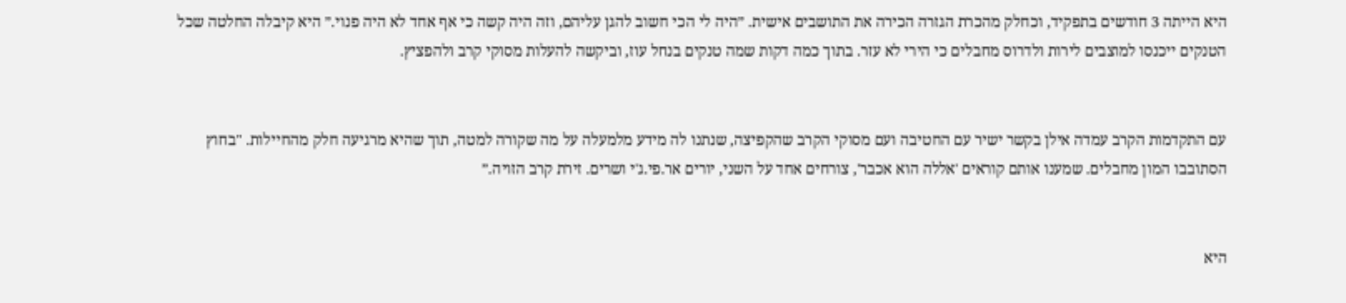היא הייתה 3 חודשים בתפקיד, וכחלק מהכרת הגזרה הכירה את התושבים אישית. ״היה לי הכי חשוב להגן עליהם, וזה היה קשה כי אף אחד לא היה פנוי.״ היא קיבלה החלטה שכל הטנקים ייכנסו למוצבים לירות ולדרוס מחבלים כי הירי לא עזר. בתוך כמה דקות שמה טנקים בנחל עוז, וביקשה להעלות מסוקי קרב ולהפציץ.


עם התקדמות הקרב עמדה אילן בקשר ישיר עם החטיבה ועם מסוקי הקרב שהקפיצה, שנתנו לה מידע מלמעלה על מה שקורה למטה, תוך שהיא מרגיעה חלק מהחיילות. "בחוץ הסתובבו המון מחבלים. שמענו אותם קוראים 'אללה הוא אכבר', צורחים אחד על השני, יורים אר.פי.ג'י ושרים. זירת קרב הזויה.״


היא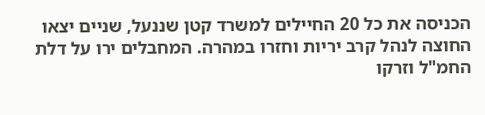הכניסה את כל 20 החיילים למשרד קטן שננעל, שניים יצאו החוצה לנהל קרב יריות וחזרו במהרה. המחבלים ירו על דלת החמ"ל וזרקו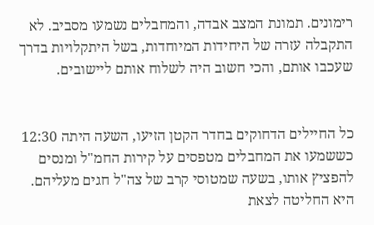רימונים. תמונת המצב אבדה, והמחבלים נשמעו מסביב. לא התקבלה עזרה של היחידות המיוחדות, בשל היתקלויות בדרך שעכבו אותם, והכי חשוב היה לשלוח אותם ליישובים.


כל החיילים הדחוקים בחדר הקטן הזיעו, השעה היתה 12:30 כששמעו את המחבלים מטפסים על קירות החמ"ל ומנסים להפציץ אותו, בשעה שמטוסי קרב של צה"ל חגים מעליהם. היא החליטה לצאת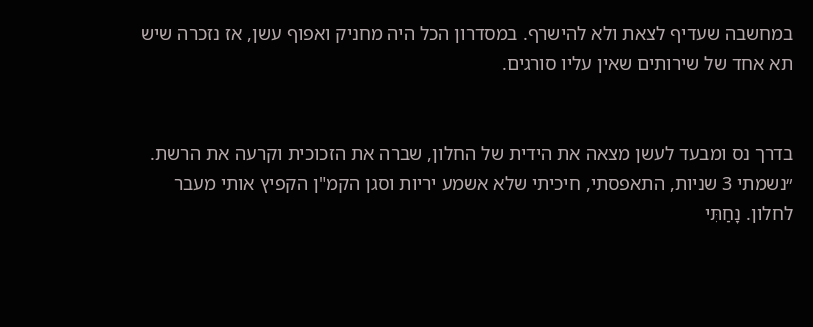במחשבה שעדיף לצאת ולא להישרף. במסדרון הכל היה מחניק ואפוף עשן, אז נזכרה שיש תא אחד של שירותים שאין עליו סורגים.


בדרך נס ומבעד לעשן מצאה את הידית של החלון, שברה את הזכוכית וקרעה את הרשת. ״נשמתי 3 שניות, התאפסתי, חיכיתי שלא אשמע יריות וסגן הקמ"ן הקפיץ אותי מעבר לחלון. נָחַתִּי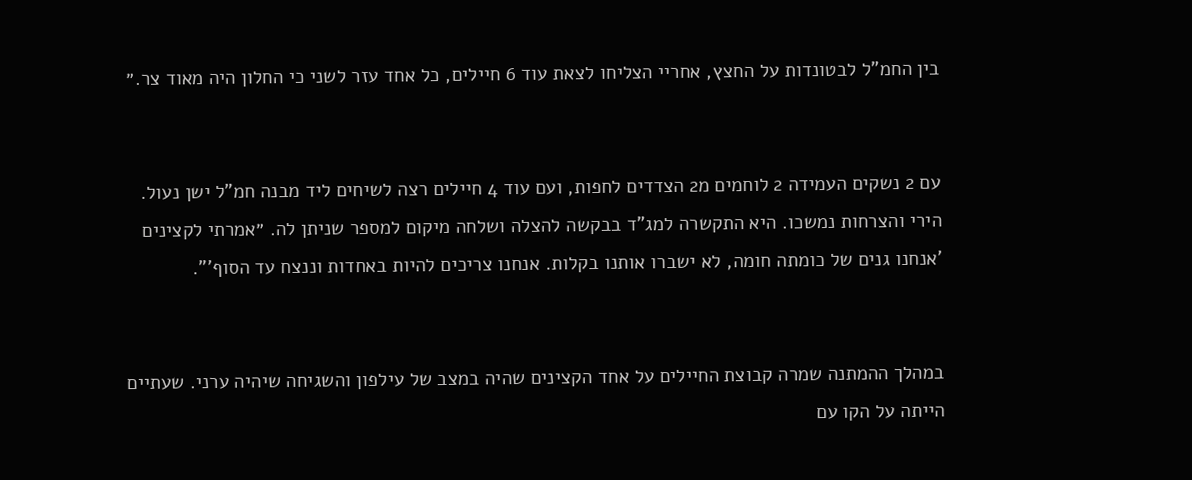בין החמ"ל לבטונדות על החצץ, אחריי הצליחו לצאת עוד 6 חיילים, כל אחד עזר לשני כי החלון היה מאוד צר.״


עם 2 נשקים העמידה 2 לוחמים מ2 הצדדים לחפות, ועם עוד 4 חיילים רצה לשיחים ליד מבנה חמ"ל ישן נעול. הירי והצרחות נמשכו. היא התקשרה למג"ד בבקשה להצלה ושלחה מיקום למספר שניתן לה. ״אמרתי לקצינים 'אנחנו גנים של כומתה חומה, לא ישברו אותנו בקלות. אנחנו צריכים להיות באחדות וננצח עד הסוף'".


במהלך ההמתנה שמרה קבוצת החיילים על אחד הקצינים שהיה במצב של עילפון והשגיחה שיהיה ערני. שעתיים הייתה על הקו עם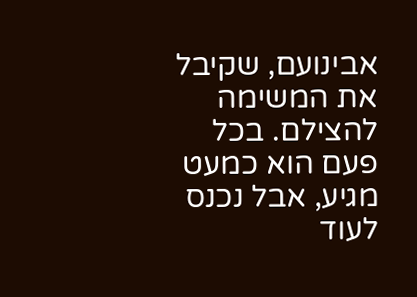אבינועם, שקיבל את המשימה להצילם. בכל פעם הוא כמעט מגיע, אבל נכנס לעוד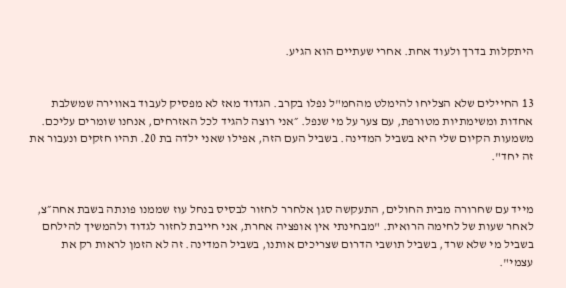היתקלות בדרך ולעוד אחת. אחרי שעתיים הוא הגיע.


13 החיילים שלא הצליחו להימלט מהחמ"ל נפלו בקרב. הגדוד מאז לא מפסיק לעבוד באווירה שמשלבת אחדות ומשימתיות מטורפת, עם צער על מי שנפל. ״אני רוצה להגיד לכל האזרחים, אנחנו שומרים עליכם. משמעות הקיום שלי היא בשביל המדינה. בשביל העם הזה, אפילו שאני ילדה בת 20. תהיו חזקים ונעבור את זה יחד".


מייד עם שחרורה מבית החולים, התעקשה סגן אלחרר לחזור לבסיס בנחל עוז שממנו פונתה בשבת אחה״צ, לאחר שעות של לחימה הרואית. "מבחינתי אין אופציה אחרת, אני חייבת לחזור לגדוד ולהמשיך להילחם בשביל מי שלא שרד, בשביל תושבי הדרום שצריכים אותנו, בשביל המדינה. זה לא הזמן לראות רק את עצמי".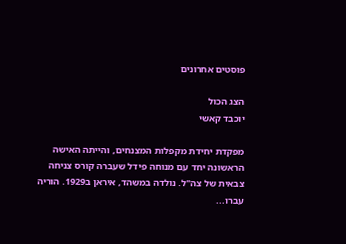פוסטים אחרונים

הצג הכול
יוכבד קאשי

מפקדת יחידת מקפלות המצנחים, והייתה האישה הראשונה יחד עם מנוחה פידל שעברה קורס צניחה צבאית של צה"ל. נולדה במשהד, איראן ב1929. הוריה עברו...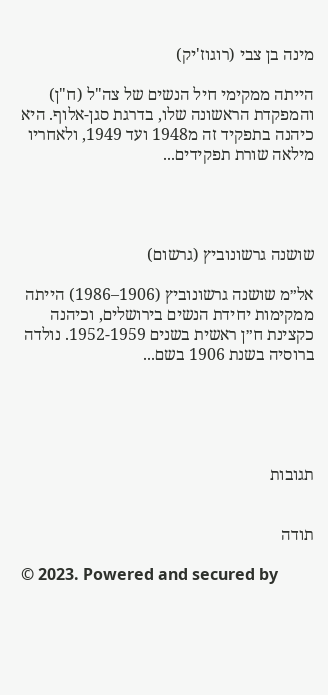מינה בן צבי (רוגוז'יק)

הייתה ממקימי חיל הנשים של צה"ל (ח"ן) והמפקדת הראשונה שלו, בדרגת סגן-אלוף. היא כיהנה בתפקיד זה מ1948 ועד 1949, ולאחריו מילאה שורת תפקידים...




שושנה גרשונוביץ (גרשום)

אל״מ שושנה גרשונוביץ (1906–1986) הייתה ממקימות יחידת הנשים בירושלים, וכיהנה כקצינת ח״ן ראשית בשנים 1952-1959. נולדה ברוסיה בשנת 1906 בשם...





תגובות


תודה

© 2023. Powered and secured by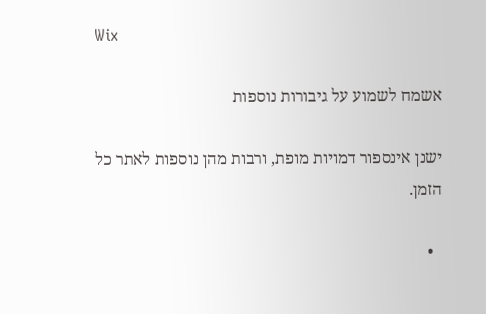Wix

אשמח לשמוע על גיבורות נוספות

ישנן אינספור דמויות מופת, ורבות מהן נוספות לאתר כל הזמן.

  •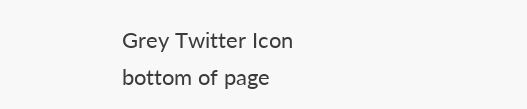Grey Twitter Icon
bottom of page